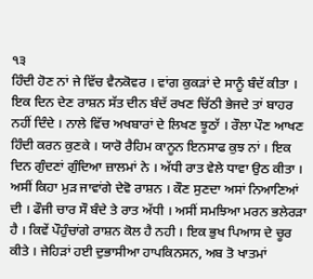੧੩
ਹਿੰਦੀ ਹੋਣ ਨਾਂ ਜੇ ਵਿੱਚ ਵੈਨਕੋਵਰ । ਵਾਂਗ ਕੁਕੜਾਂ ਦੇ ਸਾਨੂੰ ਬੰਦੱ ਕੀਤਾ । ਇਕ ਦਿਨ ਦੇਣ ਰਾਸ਼ਨ ਸੱਤ ਦੀਨ ਬੰਦੱ ਰਖਣ ਚਿੱਠੀ ਭੇਜਦੇ ਤਾਂ ਬਾਹਰ ਨਹੀਂ ਦਿੰਦੇ । ਨਾਲੇ ਵਿੱਚ ਅਖਬਾਰਾਂ ਦੇ ਲਿਖਣ ਝੂਠਾੱ । ਰੌਲਾ ਪੌਣ ਆਖਣ ਹਿੰਦੀ ਕਰਨ ਕੁਣਕੇ । ਯਾਰੋ ਰੈਹਿਮ ਕਾਨੂਨ ਇਨਸਾਫ ਕੁਝ ਨਾਂ । ਇਕ ਦਿਨ ਗੁੰਦਣਾਂ ਗੁੰਦਿਆ ਜ਼ਾਲਮਾਂ ਨੇ । ਅੱਧੀ ਰਾਤ ਵੇਲੇ ਧਾਵਾ ਉਠ ਕੀਤਾ । ਅਸੀਂ ਕਿਹਾ ਮੁੜ ਜਾਵਾਂਗੇ ਦੇਵੋ ਰਾਸ਼ਨ । ਕੌਣ ਸੁਣਦਾ ਅਸਾਂ ਨਿਆਣਿਆਂ ਦੀ । ਫੌਜੀ ਚਾਰ ਸੌ ਬੰਦੇ ਤੇ ਰਾਤ ਅੱਧੀ । ਅਸੀਂ ਸਮਝਿਆ ਮਰਨ ਭਲੇਰੜਾ ਹੈ । ਕਿਵੇਂ ਪੌਹੁੰਚਾਂਗੇ ਰਾਸ਼ਨ ਕੋਲ ਹੈ ਨਹੀ । ਇਕ ਭੁਖ ਪਿਆਸ ਦੇ ਚੂਰ ਕੀਤੇ । ਜੇਹਿੜਾਂ ਹਈ ਦੁਭਾਸੀਆ ਹਾਪਕਿਨਸਨ, ਅਬ ਤੋ ਖਾਤਮਾਂ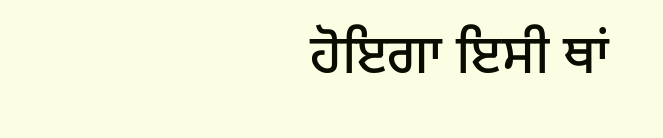ਹੋਇਗਾ ਇਸੀ ਥਾਂ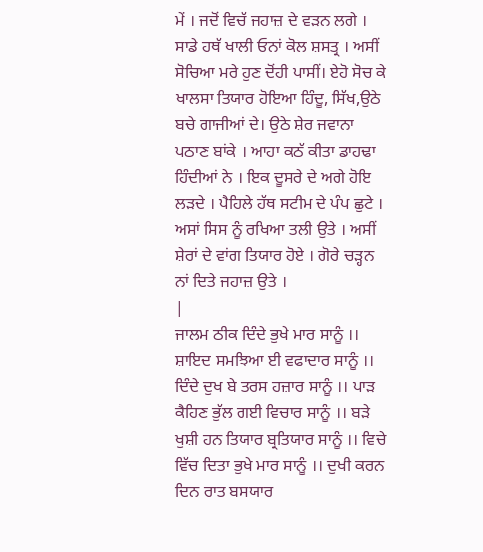ਮੇਂ । ਜਦੋਂ ਵਿਚੱ ਜਹਾਜ਼ ਦੇ ਵੜਨ ਲਗੇ । ਸਾਡੇ ਹਥੱ ਖਾਲੀ ਓਨਾਂ ਕੋਲ ਸ਼ਸਤ੍ਰ । ਅਸੀਂ ਸੋਚਿਆ ਮਰੇ ਹੁਣ ਦੋਂਹੀ ਪਾਸੀਂ। ਏਹੋ ਸੋਚ ਕੇ ਖਾਲਸਾ ਤਿਯਾਰ ਹੋਇਆ ਹਿੰਦੂ, ਸਿੱਖ,ਉਠੇ ਬਚੇ ਗਾਜੀਆਂ ਦੇ। ਉਠੇ ਸ਼ੇਰ ਜਵਾਨਾ ਪਠਾਣ ਬਾਂਕੇ । ਆਹਾ ਕਠੱ ਕੀਤਾ ਡਾਹਢਾ ਹਿੰਦੀਆਂ ਨੇ । ਇਕ ਦੂਸਰੇ ਦੇ ਅਗੇ ਹੋਇ ਲੜਦੇ । ਪੈਹਿਲੇ ਹੱਥ ਸਟੀਮ ਦੇ ਪੰਪ ਛੁਟੇ । ਅਸਾਂ ਸਿਸ ਨੂੰ ਰਖਿਆ ਤਲੀ ਉਤੇ । ਅਸੀਂ ਸ਼ੇਰਾਂ ਦੇ ਵਾਂਗ ਤਿਯਾਰ ਹੋਏ । ਗੋਰੇ ਚੜ੍ਹਨ ਨਾਂ ਦਿਤੇ ਜਹਾਜ਼ ਉਤੇ ।
|
ਜਾਲਮ ਠੀਕ ਦਿੰਦੇ ਭੁਖੇ ਮਾਰ ਸਾਨੂੰ ।। ਸ਼ਾਇਦ ਸਮਝਿਆ ਈ ਵਫਾਦਾਰ ਸਾਨੂੰ ।। ਦਿੰਦੇ ਦੁਖ ਬੇ ਤਰਸ ਹਜ਼ਾਰ ਸਾਨੂੰ ।। ਪਾੜ ਕੈਹਿਣ ਭੁੱਲ ਗਈ ਵਿਚਾਰ ਸਾਨੂੰ ।। ਬੜੇ ਖੁਸ਼ੀ ਹਨ ਤਿਯਾਰ ਬ੍ਰਤਿਯਾਰ ਸਾਨੂੰ ।। ਵਿਚੇ ਵਿੱਚ ਦਿਤਾ ਭੁਖੇ ਮਾਰ ਸਾਨੂੰ ।। ਦੁਖੀ ਕਰਨ ਦਿਨ ਰਾਤ ਬਸਯਾਰ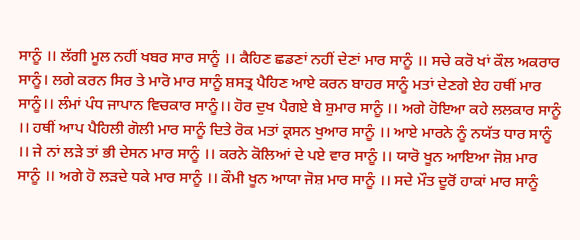ਸਾਨੂੰ ।। ਲੱਗੀ ਮੂਲ ਨਹੀਂ ਖਬਰ ਸਾਰ ਸਾਨੂੰ ।। ਕੈਹਿਣ ਛਡਣਾਂ ਨਹੀਂ ਦੇਣਾਂ ਮਾਰ ਸਾਨੂੰ ।। ਸਚੇ ਕਰੋ ਖਾਂ ਕੌਲ ਅਕਰਾਰ ਸਾਨੂੰ। ਲਗੇ ਕਰਨ ਸਿਰ ਤੇ ਮਾਰੋ ਮਾਰ ਸਾਨੂੰ ਸ਼ਸਤ੍ਰ ਪੈਹਿਣ ਆਏ ਕਰਨ ਬਾਹਰ ਸਾਨੂੰ ਮਤਾਂ ਦੇਣਗੇ ਏਹ ਹਥੀਂ ਮਾਰ ਸਾਨੂੰ।। ਲੰਮਾਂ ਪੰਧ ਜਾਪਾਨ ਵਿਚਕਾਰ ਸਾਨੂੰ।। ਹੋਰ ਦੁਖ ਪੈਗਏ ਬੇ ਸ਼ੁਮਾਰ ਸਾਨੂੰ ।। ਅਗੇ ਹੋਇਆ ਕਹੇ ਲਲਕਾਰ ਸਾਨੂੰ ।। ਹਥੀਂ ਆਪ ਪੈਹਿਲੀ ਗੋਲੀ ਮਾਰ ਸਾਨੂੰ ਦਿਤੇ ਰੋਕ ਮਤਾਂ ਕ੍ਰਸਨ ਖੁਆਰ ਸਾਨੂੰ ।। ਆਏ ਮਾਰਨੇ ਨੂੰ ਨਯੱਤ ਧਾਰ ਸਾਨੂੰ ।। ਜੇ ਨਾਂ ਲੜੇ ਤਾਂ ਭੀ ਦੇਸਨ ਮਾਰ ਸਾਨੂੰ ।। ਕਰਨੇ ਕੋਲਿਆਂ ਦੇ ਪਏ ਵਾਰ ਸਾਨੂੰ ।। ਯਾਰੋ ਖੂਨ ਆਇਆ ਜੋਸ਼ ਮਾਰ ਸਾਨੂੰ ।। ਅਗੇ ਹੋ ਲੜਦੇ ਧਕੇ ਮਾਰ ਸਾਨੂੰ ।। ਕੌਮੀ ਖੂਨ ਆਯਾ ਜੋਸ਼ ਮਾਰ ਸਾਨੂੰ ।। ਸਦੇ ਮੌਤ ਦੂਰੋਂ ਹਾਕਾਂ ਮਾਰ ਸਾਨੂੰ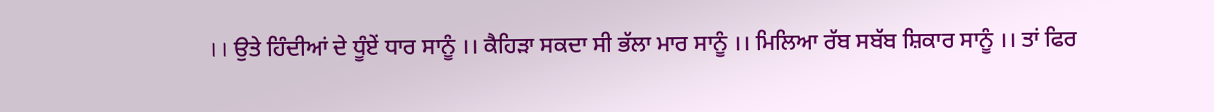।। ਉਤੇ ਹਿੰਦੀਆਂ ਦੇ ਧੂੰਏਂ ਧਾਰ ਸਾਨੂੰ ।। ਕੈਹਿੜਾ ਸਕਦਾ ਸੀ ਭੱਲਾ ਮਾਰ ਸਾਨੂੰ ।। ਮਿਲਿਆ ਰੱਬ ਸਬੱਬ ਸ਼ਿਕਾਰ ਸਾਨੂੰ ।। ਤਾਂ ਫਿਰ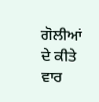ਗੋਲੀਆਂ ਦੇ ਕੀਤੇ ਵਾਰ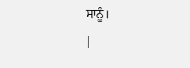ਸਾਨੂੰ।
|